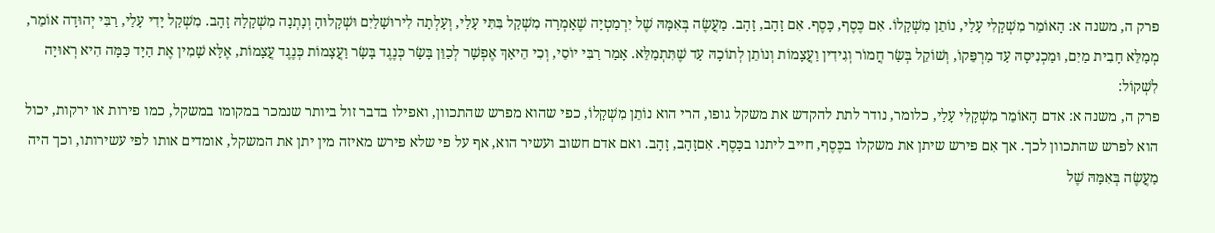פרק ה, משנה א: הָאוֹמֵר מִשְׁקָלִי עָלַי, נוֹתֵן מִשְׁקָלוֹ. אִם כֶּסֶף, כָּסֶף. אִם זָהָב, זָהָב. מַעֲשֶׂה בְּאִמָּהּ שֶׁל יִרְמַטְיָה שֶׁאָמְרָה מִשְׁקַל בִּתִּי עָלַי, וְעָלְתָה לִירוּשָׁלַיִם וּשְׁקָלוּהָ וְנָתְנָה מִשְׁקָלָהּ זָהָב. מִשְׁקַל יָדִי עָלַי, רַבִּי יְהוּדָה אוֹמֵר, מְמַלֵּא חָבִית מַיִם, וּמַכְנִיסָהּ עַד מַרְפֵּקוֹ, וְשׁוֹקֵל בְּשַׂר חֲמוֹר וְגִידִין וַעֲצָמוֹת וְנוֹתֵן לְתוֹכָהּ עַד שֶׁתִּתְמַלֵּא. אָמַר רַבִּי יוֹסֵי, וְכִי הֵיאַךְ אֶפְשָׁר לְכַוֵּן בָּשָׂר כְּנֶגֶד בָּשָׂר וַעֲצָמוֹת כְּנֶגֶד עֲצָמוֹת, אֶלָּא שָׁמִין אֶת הַיָּד כַּמָּה הִיא רְאוּיָה לִשְׁקוֹל:
פרק ה, משנה א: אדם הָאוֹמֵר מִשְׁקָלִי עָלַי, כלומר, נודר לתת להקדש את משקל גופו, הרי הוא נוֹתֵן מִשְׁקָלוֹ, כפי שהוא מפרש שהתכוון, ואפילו בדבר זול ביותר שנמכר במקומו במשקל, כמו פירות או ירקות, יכול הוא לפרש שהתכוון לכך. אך אִם פירש שיתן את משקלו בכֶּסֶף, חייב ליתנו בכָּסֶף. אִםזָהָב, זָהָב. ואם אדם חשוב ועשיר הוא, אף על פי שלא פירש מאיזה מין יתן את המשקל, אומדים אותו לפי עשירותו, וכך היה מַעֲשֶׂה בְּאִמָּהּ שֶׁל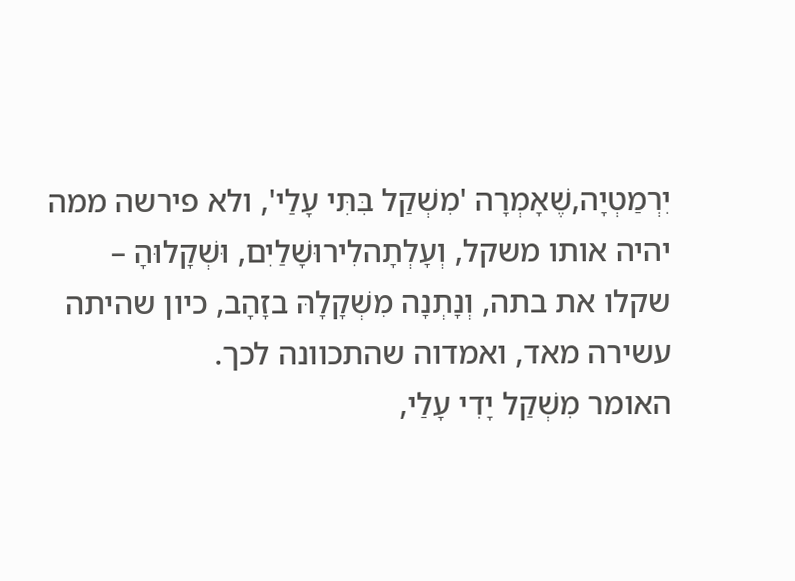יִרְמַטְיָה,שֶׁאָמְרָה 'מִשְׁקַל בִּתִּי עָלַי', ולא פירשה ממה יהיה אותו משקל, וְעָלְתָהלִירוּשָׁלַיִם, וּשְׁקָלוּהָ – שקלו את בתה, וְנָתְנָה מִשְׁקָלָהּ בזָהָב, כיון שהיתה עשירה מאד, ואמדוה שהתכוונה לכך.
האומר מִשְׁקַל יָדִי עָלַי,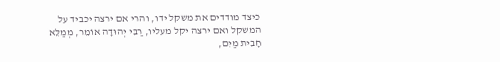כיצד מודדים את משקל ידו, והרי אם ירצה יכביד על המשקל ואם ירצה יקל מעליו, רַבִּי יְהוּדָה אוֹמֵר, מְמַלֵּא חָבִית מַיִם,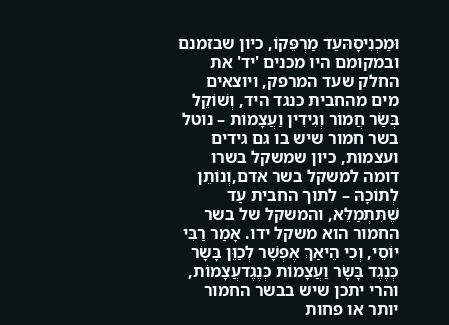וּמַכְנִיסָהּעַד מַרְפֵּקוֹ, כיון שבזמנם ובמקומם היו מכנים 'יד' את החלק שעד המרפק, ויוצאים מים מהחבית כנגד היד, וְשׁוֹקֵל בְּשַׂר חֲמוֹר וְגִידִין וַעֲצָמוֹת – נוטל בשר חמור שיש בו גם גידים ועצמות, כיון שמשקל בשרו דומה למשקל בשר אדם,וְנוֹתֵן לְתוֹכָהּ – לתוך החבית עַד שֶׁתִּתְמַלֵּא, והמשקל של בשר החמור הוא משקל ידו. אָמַר רַבִּי יוֹסֵי, וְכִי הֵיאַךְ אֶפְשָׁר לְכַוֵּן בָּשָׂר כְּנֶגֶד בָּשָׂר וַעֲצָמוֹת כְּנֶגֶדעֲצָמוֹת, והרי יתכן שיש בבשר החמור יותר או פחות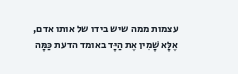עצמות ממה שיש בידו של אותו אדם, אֶלָּא שָׁמִין אֶת הַיָּד באומד הדעת כַּמָּה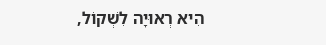הִיא רְאוּיָה לִשְׁקוֹל,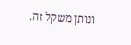ונותן משקל זה.